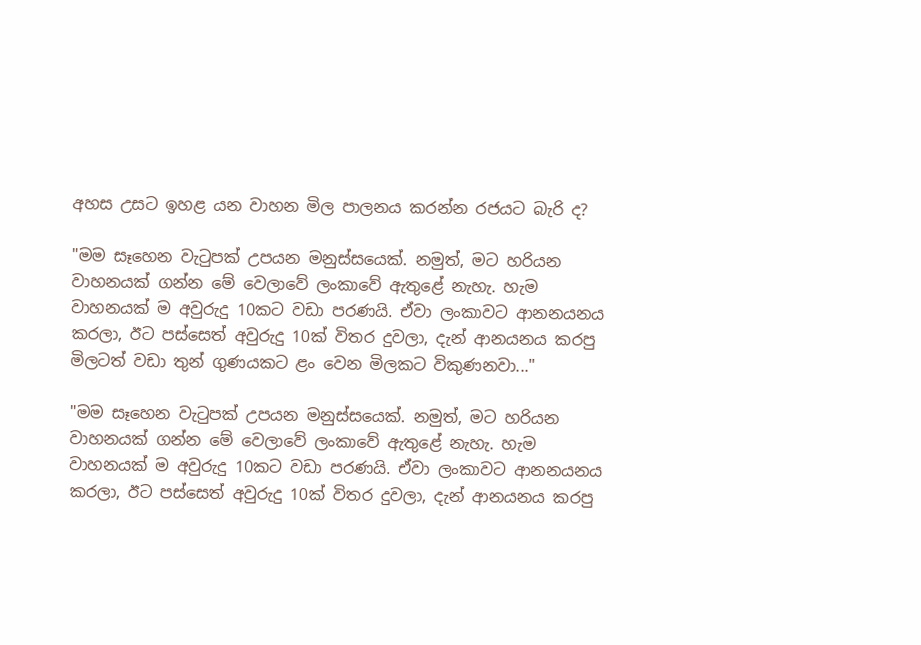අහස උසට ඉහළ යන වාහන මිල පාලනය කරන්න රජයට බැරි ද?

"මම සෑහෙන වැටුපක් උපයන මනුස්සයෙක්. නමුත්, මට හරියන වාහනයක් ගන්න මේ වෙලාවේ ලංකාවේ ඇතුළේ නැහැ. හැම වාහනයක් ම අවුරුදු 10කට වඩා පරණයි. ඒවා ලංකාවට ආනනයනය කරලා, ඊට පස්සෙත් අවුරුදු 10ක් විතර දුවලා, දැන් ආනයනය කරපු මිලටත් වඩා තුන් ගුණයකට ළං වෙන මිලකට විකුණනවා..."

"මම සෑහෙන වැටුපක් උපයන මනුස්සයෙක්. නමුත්, මට හරියන වාහනයක් ගන්න මේ වෙලාවේ ලංකාවේ ඇතුළේ නැහැ. හැම වාහනයක් ම අවුරුදු 10කට වඩා පරණයි. ඒවා ලංකාවට ආනනයනය කරලා, ඊට පස්සෙත් අවුරුදු 10ක් විතර දුවලා, දැන් ආනයනය කරපු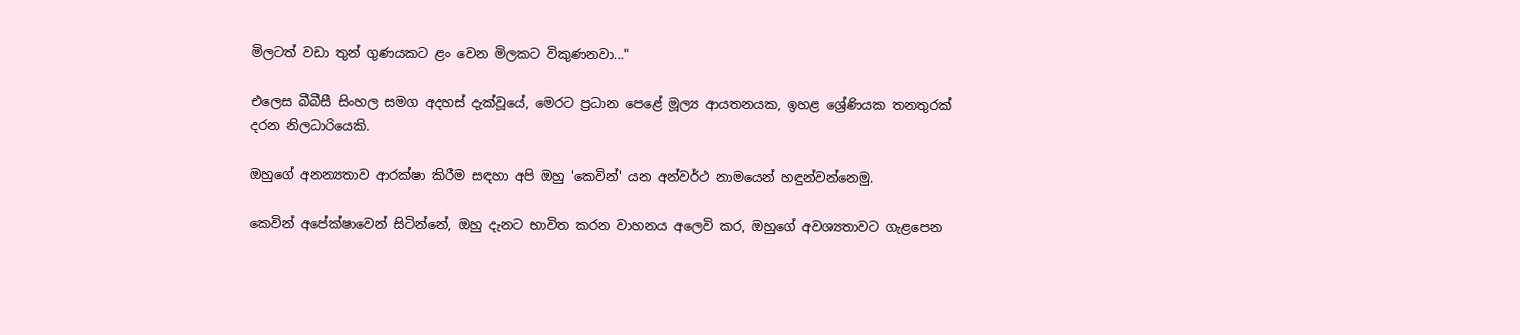මිලටත් වඩා තුන් ගුණයකට ළං වෙන මිලකට විකුණනවා..."

එලෙස බීබීසී සිංහල සමග අදහස් දැක්වූයේ, මෙරට ප්‍රධාන පෙළේ මූල්‍ය ආයතනයක, ඉහළ ශ්‍රේණියක තනතුරක් දරන නිලධාරියෙකි.

ඔහුගේ අනන්‍යතාව ආරක්ෂා කිරීම සඳහා අපි ඔහු 'කෙවින්' යන අන්වර්ථ නාමයෙන් හඳුන්වන්නෙමු.

කෙවින් අපේක්ෂාවෙන් සිටින්නේ, ඔහු දැනට භාවිත කරන වාහනය අලෙවි කර, ඔහුගේ අවශ්‍යතාවට ගැළපෙන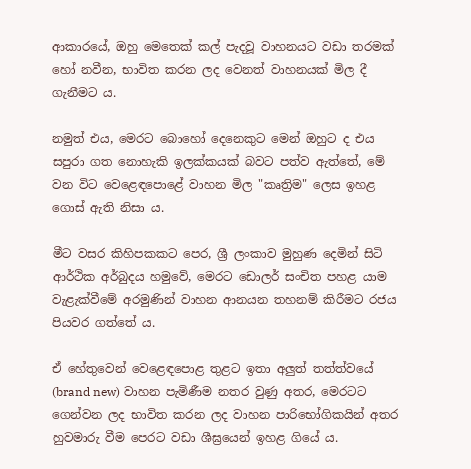ආකාරයේ, ඔහු මෙතෙක් කල් පැදවූ වාහනයට වඩා තරමක් හෝ නවීන, භාවිත කරන ලද වෙනත් වාහනයක් මිල දී ගැනීමට ය.

නමුත් එය, මෙරට බොහෝ දෙනෙකුට මෙන් ඔහුට ද එය සපුරා ගත නොහැකි ඉලක්කයක් බවට පත්ව ඇත්තේ, මේ වන විට වෙළෙඳපොළේ වාහන මිල "කෘත්‍රිම" ලෙස ඉහළ ගොස් ඇති නිසා ය.

මීට වසර කිහිපකකට පෙර, ශ්‍රී ලංකාව මුහුණ දෙමින් සිටි ආර්ථික අර්බුදය හමුවේ, මෙරට ඩොලර් සංචිත පහළ යාම වැළැක්වීමේ අරමුණින් වාහන ආනයන තහනම් කිරීමට රජය පියවර ගත්තේ ය.

ඒ හේතුවෙන් වෙළෙඳපොළ තුළට ඉතා අලුත් තත්ත්වයේ (brand new) වාහන පැමිණීම නතර වුණු අතර, මෙරටට ගෙන්වන ලද භාවිත කරන ලද වාහන පාරිභෝගිකයින් අතර හුවමාරු වීම පෙරට වඩා ශීඝ්‍රයෙන් ඉහළ ගියේ ය.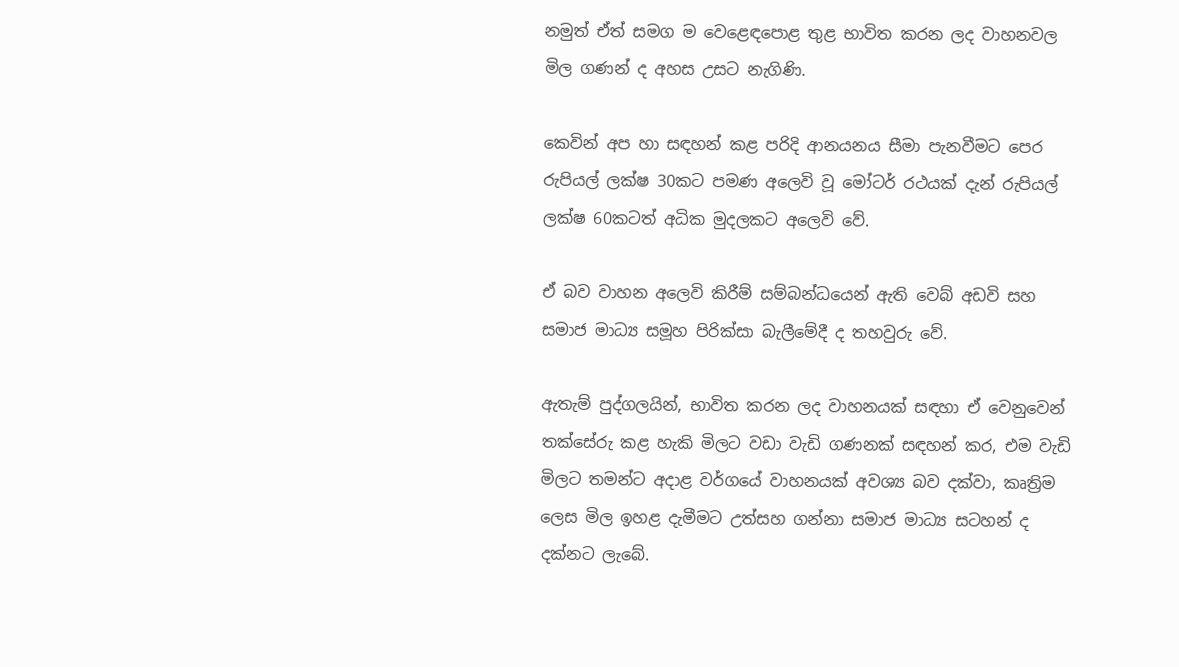නමුත් ඒත් සමග ම වෙළෙඳපොළ තුළ භාවිත කරන ලද වාහනවල මිල ගණන් ද අහස උසට නැගිණි.

කෙවින් අප හා සඳහන් කළ පරිදි ආනයනය සීමා පැනවීමට පෙර රුපියල් ලක්ෂ 30කට පමණ අලෙවි වූ මෝටර් රථයක් දැන් රුපියල් ලක්ෂ 60කටත් අධික මුදලකට අලෙවි වේ.

ඒ බව වාහන අලෙවි කිරීම් සම්බන්ධයෙන් ඇති වෙබ් අඩවි සහ සමාජ මාධ්‍ය සමූහ පිරික්සා බැලීමේදී ද තහවුරු වේ.

ඇතැම් පුද්ගලයින්, භාවිත කරන ලද වාහනයක් සඳහා ඒ වෙනුවෙන් තක්සේරු කළ හැකි මිලට වඩා වැඩි ගණනක් සඳහන් කර, එම වැඩි මිලට තමන්ට අදාළ වර්ගයේ වාහනයක් අවශ්‍ය බව දක්වා, කෘත්‍රිම ලෙස මිල ඉහළ දැමීමට උත්සහ ගන්නා සමාජ මාධ්‍ය සටහන් ද දක්නට ලැබේ.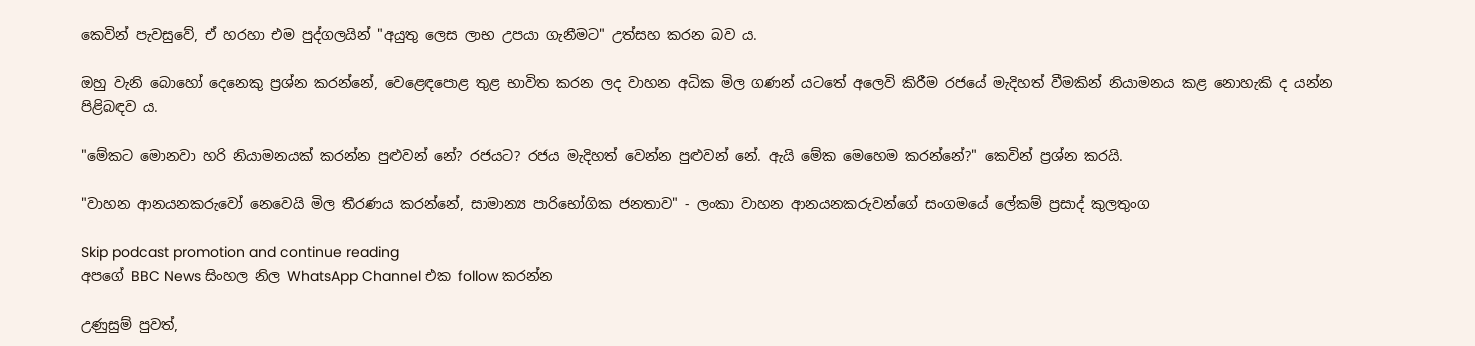කෙවින් පැවසුවේ, ඒ හරහා එම පුද්ගලයින් "අයුතු ලෙස ලාභ උපයා ගැනීමට" උත්සහ කරන බව ය.

ඔහු වැනි බොහෝ දෙනෙකු ප්‍රශ්න කරන්නේ, වෙළෙඳපොළ තුළ භාවිත කරන ලද වාහන අධික මිල ගණන් යටතේ අලෙවි කිරීම රජයේ මැදිහත් වීමකින් නියාමනය කළ නොහැකි ද යන්න පිළිබඳව ය.

"මේකට මොනවා හරි නියාමනයක් කරන්න පුළුවන් නේ? රජයට? රජය මැදිහත් වෙන්න පුළුවන් නේ. ඇයි මේක මෙහෙම කරන්නේ?" කෙවින් ප්‍රශ්න කරයි.

"වාහන ආනයනකරුවෝ නෙවෙයි මිල තීරණය කරන්නේ, සාමාන්‍ය පාරිභෝගික ජනතාව" - ලංකා වාහන ආනයනකරුවන්ගේ සංගමයේ ලේකම් ප්‍රසාද් කුලතුංග

Skip podcast promotion and continue reading
අපගේ BBC News සිංහල නිල WhatsApp Channel එක follow කරන්න

උණුසුම් පුවත්,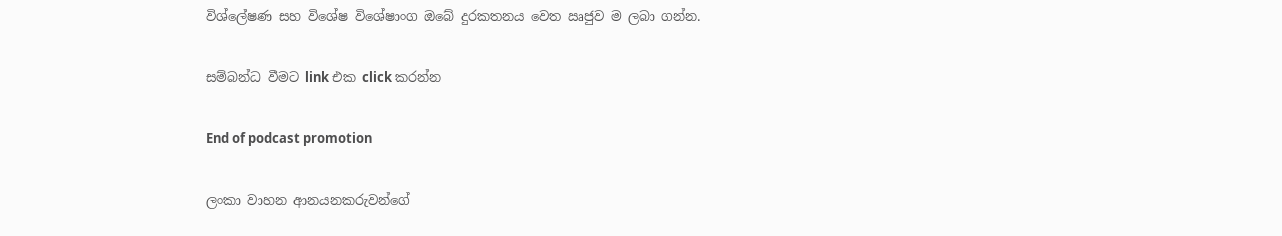විශ්ලේෂණ සහ විශේෂ විශේෂාංග ඔබේ දුරකතනය වෙත ඍජුව ම ලබා ගන්න.

සම්බන්ධ වීමට link එක click කරන්න

End of podcast promotion

ලංකා වාහන ආනයනකරුවන්ගේ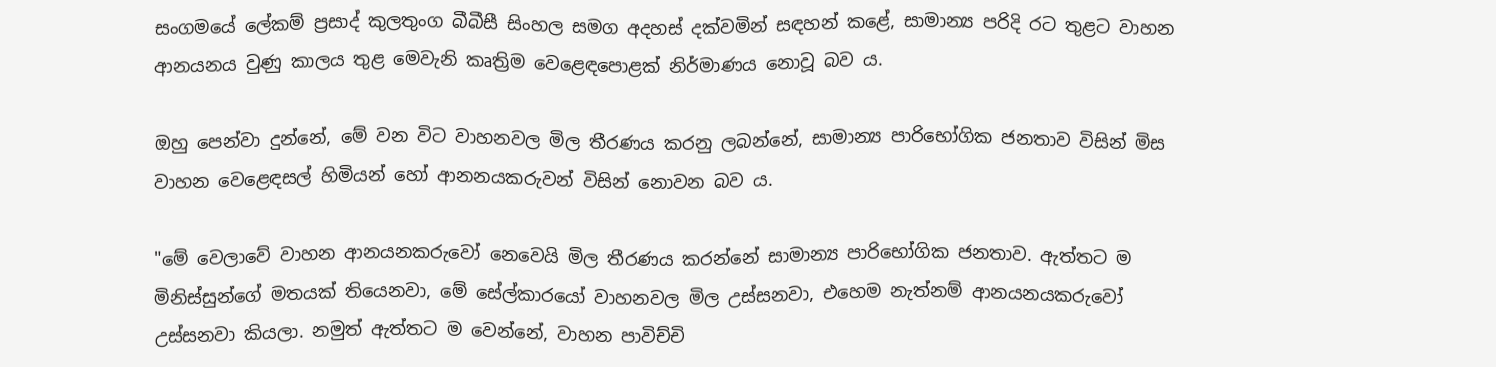සංගමයේ ලේකම් ප්‍රසාද් කුලතුංග බීබීසී සිංහල සමග අදහස් දක්වමින් සඳහන් කළේ, සාමාන්‍ය පරිදි රට තුළට වාහන ආනයනය වුණු කාලය තුළ මෙවැනි කෘත්‍රිම වෙළෙඳපොළක් නිර්මාණය නොවූ බව ය.

ඔහු පෙන්වා දුන්නේ, මේ වන විට වාහනවල මිල තීරණය කරනු ලබන්නේ, සාමාන්‍ය පාරිභෝගික ජනතාව විසින් මිස වාහන වෙළෙඳසල් හිමියන් හෝ ආනනයකරුවන් විසින් නොවන බව ය.

"මේ වෙලාවේ වාහන ආනයනකරුවෝ නෙවෙයි මිල තීරණය කරන්නේ සාමාන්‍ය පාරිභෝගික ජනතාව. ඇත්තට ම මිනිස්සුන්ගේ මතයක් තියෙනවා, මේ සේල්කාරයෝ වාහනවල මිල උස්සනවා, එහෙම නැත්නම් ආනයනයකරුවෝ උස්සනවා කියලා. නමුත් ඇත්තට ම වෙන්නේ, වාහන පාවිච්චි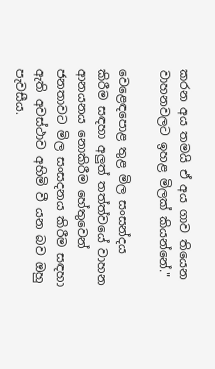කරන අය තමයි ඒ අය ගාව තියෙන වාහනවලට ඉහළ මිලක් කියන්නේ."

වෙළෙඳපොළ තුළ මිල සංසන්දය කිරීම සඳහා අලුත් තත්ත්වයේ වාහන ආනයනය නොකිරීම හේතුවෙන් ජනතාවට මිල සංසදනය කිරීම සඳහා ඇති අවස්ථාව අහිමි වී යන බව ඔහු පැවසීය.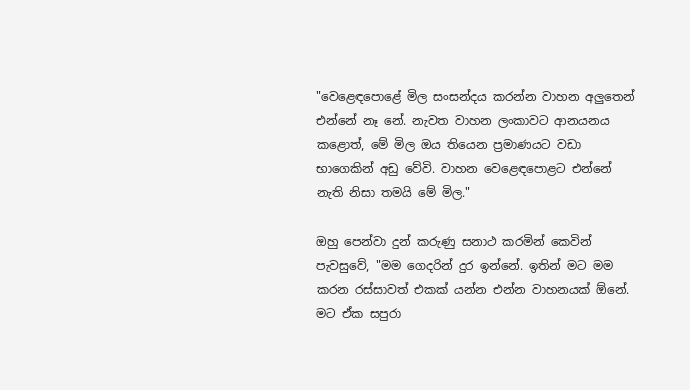"වෙළෙඳපොළේ මිල සංසන්දය කරන්න වාහන අලුතෙන් එන්නේ නෑ නේ. නැවත වාහන ලංකාවට ආනයනය කළොත්, මේ මිල ඔය තියෙන ප්‍රමාණයට වඩා භාගෙකින් අඩු වේවි. වාහන වෙළෙඳපොළට එන්නේ නැති නිසා තමයි මේ මිල."

ඔහු පෙන්වා දුන් කරුණු සනාථ කරමින් කෙවින් පැවසුවේ, "මම ගෙදරින් දුර ඉන්නේ. ඉතින් මට මම කරන රස්සාවත් එකක් යන්න එන්න වාහනයක් ඕනේ. මට ඒක සපුරා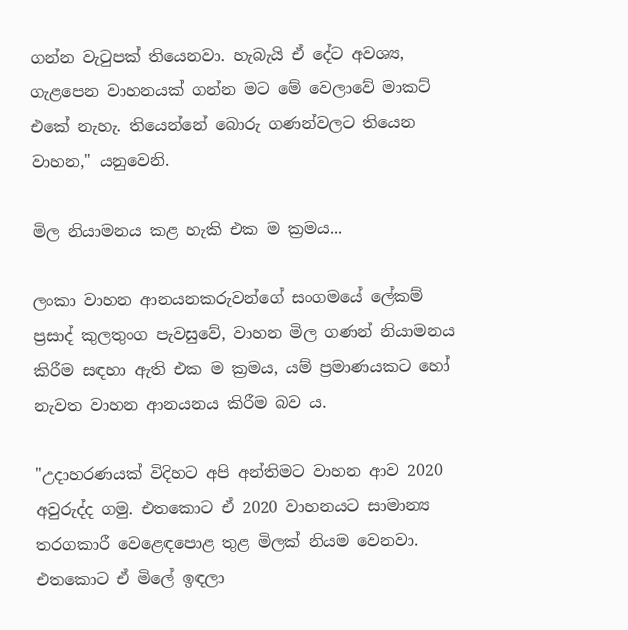ගන්න වැටුපක් තියෙනවා. හැබැයි ඒ දේට අවශ්‍ය, ගැළපෙන වාහනයක් ගන්න මට මේ වෙලාවේ මාකට් එකේ නැහැ. තියෙන්නේ බොරු ගණන්වලට තියෙන වාහන," යනුවෙනි.

මිල නියාමනය කළ හැකි එක ම ක්‍රමය...

ලංකා වාහන ආනයනකරුවන්ගේ සංගමයේ ලේකම් ප්‍රසාද් කුලතුංග පැවසුවේ, වාහන මිල ගණන් නියාමනය කිරීම සඳහා ඇති එක ම ක්‍රමය, යම් ප්‍රමාණයකට හෝ නැවත වාහන ආනයනය කිරීම බව ය.

"උදාහරණයක් විදිහට අපි අන්තිමට වාහන ආව 2020 අවුරුද්ද ගමු. එතකොට ඒ 2020 වාහනයට සාමාන්‍ය තරගකාරී වෙළෙඳපොළ තුළ මිලක් නියම වෙනවා. එතකොට ඒ මිලේ ඉඳලා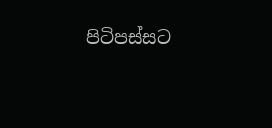පිටිපස්සට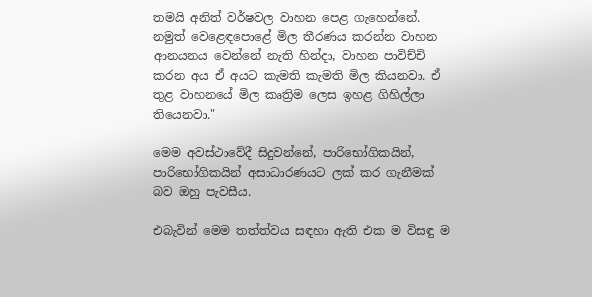තමයි අනිත් වර්ෂවල වාහන පෙළ ගැහෙන්නේ. නමුත් වෙළෙඳපොළේ මිල තීරණය කරන්න වාහන ආනයනය වෙන්නේ නැති හින්දා, වාහන පාවිච්චි කරන අය ඒ අයට කැමති කැමති මිල කියනවා. ඒ තුළ වාහනයේ මිල කෘත්‍රිම ලෙස ඉහළ ගිහිල්ලා තියෙනවා."

මෙම අවස්ථාවේදී සිදුවන්නේ, පාරිභෝගිකයින්, පාරිභෝගිකයින් අසාධාරණයට ලක් කර ගැනීමක් බව ඔහු පැවසීය.

එබැවින් මෙම තත්ත්වය සඳහා ඇති එක ම විසඳු ම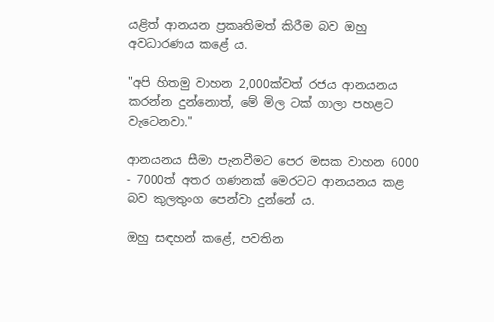යළිත් ආනයන ප්‍රකෘතිමත් කිරීම බව ඔහු අවධාරණය කළේ ය.

"අපි හිතමු වාහන 2,000ක්වත් රජය ආනයනය කරන්න දුන්නොත්, මේ මිල ටක් ගාලා පහළට වැටෙනවා."

ආනයනය සීමා පැනවීමට පෙර මසක වාහන 6000 - 7000ත් අතර ගණනක් මෙරටට ආනයනය කළ බව කුලතුංග පෙන්වා දුන්නේ ය.

ඔහු සඳහන් කළේ, පවතින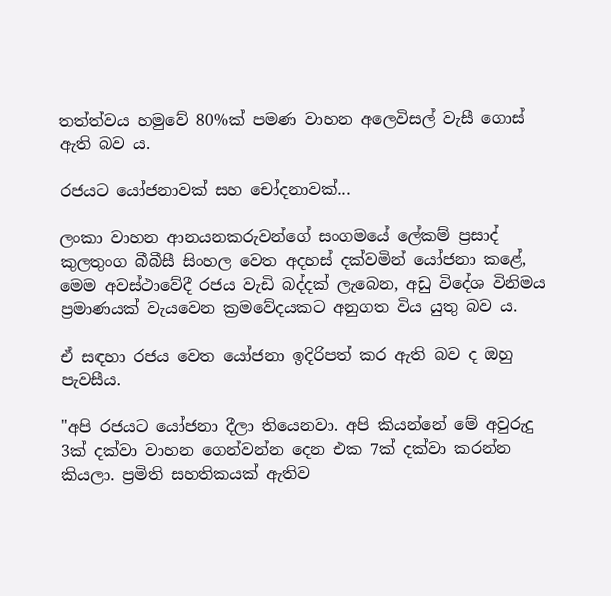තත්ත්වය හමුවේ 80%ක් පමණ වාහන අලෙවිසල් වැසී ගොස් ඇති බව ය.

රජයට යෝජනාවක් සහ චෝදනාවක්...

ලංකා වාහන ආනයනකරුවන්ගේ සංගමයේ ලේකම් ප්‍රසාද් කුලතුංග බීබීසී සිංහල වෙත අදහස් දක්වමින් යෝජනා කළේ, මෙම අවස්ථාවේදී රජය වැඩි බද්දක් ලැබෙන, අඩු විදේශ විනිමය ප්‍රමාණයක් වැයවෙන ක්‍රමවේදයකට අනුගත විය යුතු බව ය.

ඒ සඳහා රජය වෙත යෝජනා ඉදිරිපත් කර ඇති බව ද ඔහු පැවසීය.

"අපි රජයට යෝජනා දීලා තියෙනවා. අපි කියන්නේ මේ අවුරුදු 3ක් දක්වා වාහන ගෙන්වන්න දෙන එක 7ක් දක්වා කරන්න කියලා. ප්‍රමිති සහතිකයක් ඇතිව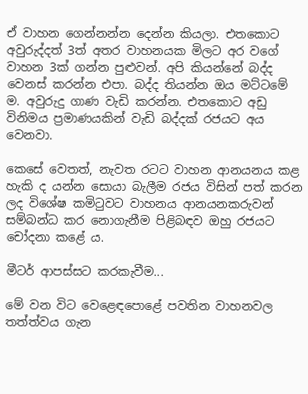ඒ වාහන ගෙන්නන්න දෙන්න කියලා. එතකොට අවුරුද්දත් 3ත් අතර වාහනයක මිලට අර වගේ වාහන 3ක් ගන්න පුළුවන්. අපි කියන්නේ බද්ද වෙනස් කරන්න එපා. බද්ද තියන්න ඔය මට්ටමේ ම. අවුරුදු ගාණ වැඩි කරන්න. එතකොට අඩු විනිමය ප්‍රමාණයකින් වැඩි බද්දක් රජයට අය වෙනවා.

කෙසේ වෙතත්, නැවත රටට වාහන ආනයනය කළ හැකි ද යන්න සොයා බැලීම රජය විසින් පත් කරන ලද විශේෂ කමිටුවට වාහනය ආනයනකරුවන් සම්බන්ධ කර නොගැනීම පිළිබඳව ඔහු රජයට චෝදනා කළේ ය.

මීටර් ආපස්සට කරකැවීම...

මේ වන විට වෙළෙඳපොළේ පවතින වාහනවල තත්ත්වය ගැන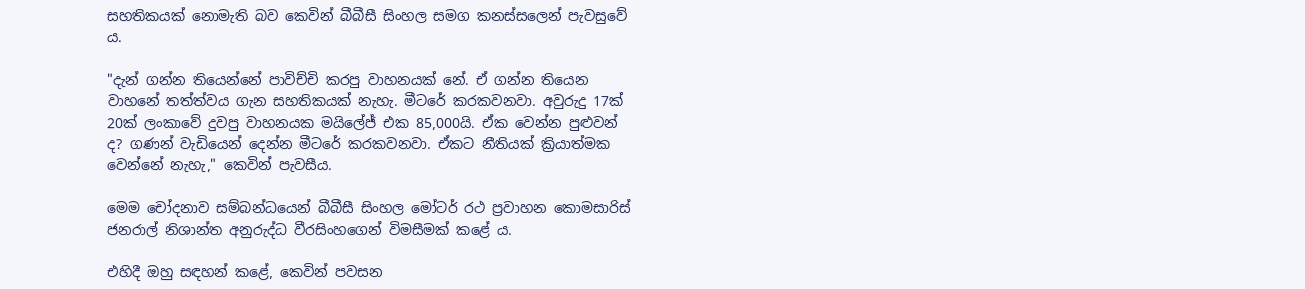සහතිකයක් නොමැති බව කෙවින් බීබීසී සිංහල සමග කනස්සලෙන් පැවසුවේ ය.

"දැන් ගන්න තියෙන්නේ පාවිච්චි කරපු වාහනයක් නේ. ඒ ගන්න තියෙන වාහනේ තත්ත්වය ගැන සහතිකයක් නැහැ. මීටරේ කරකවනවා. අවුරුදු 17ක් 20ක් ලංකාවේ දුවපු වාහනයක මයිලේජ් එක 85,000යි. ඒක වෙන්න පුළුවන් ද? ගණන් වැඩියෙන් දෙන්න මීටරේ කරකවනවා. ඒකට නීතියක් ක්‍රියාත්මක වෙන්නේ නැහැ," කෙවින් පැවසීය.

මෙම චෝදනාව සම්බන්ධයෙන් බීබීසී සිංහල මෝටර් රථ ප්‍රවාහන කොමසාරිස් ජනරාල් නිශාන්ත අනුරුද්ධ වීරසිංහගෙන් විමසීමක් කළේ ය.

එහිදී ඔහු සඳහන් කළේ, කෙවින් පවසන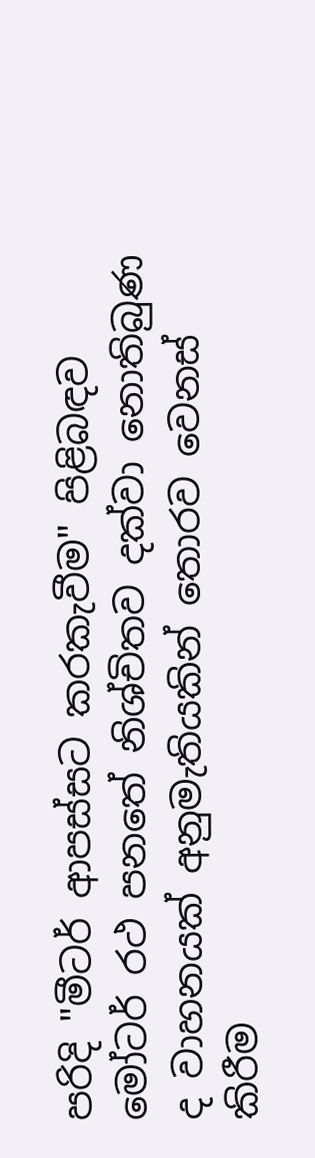පරිදි "මීටර් ආපස්සට කරකැවීම" පිළිබඳව මෝටර් රථ පනතේ නිශ්චිතව දක්වා නොතිබුණ ද වාහනයක් අනුමැතියකින් තොරව වෙනස් කිරීම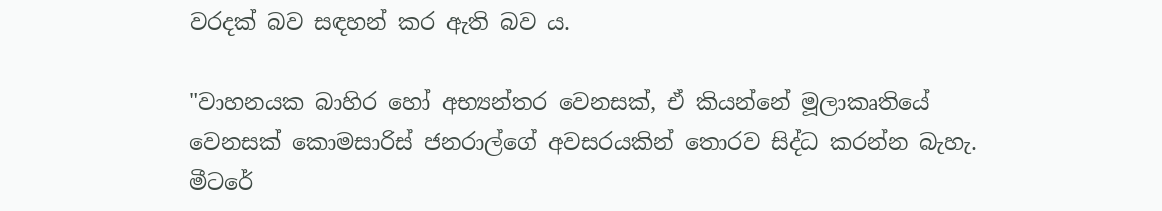වරදක් බව සඳහන් කර ඇති බව ය.

"වාහනයක බාහිර හෝ අභ්‍යන්තර වෙනසක්, ඒ කියන්නේ මූලාකෘතියේ වෙනසක් කොමසාරිස් ජනරාල්ගේ අවසරයකින් තොරව සිද්ධ කරන්න බැහැ. මීටරේ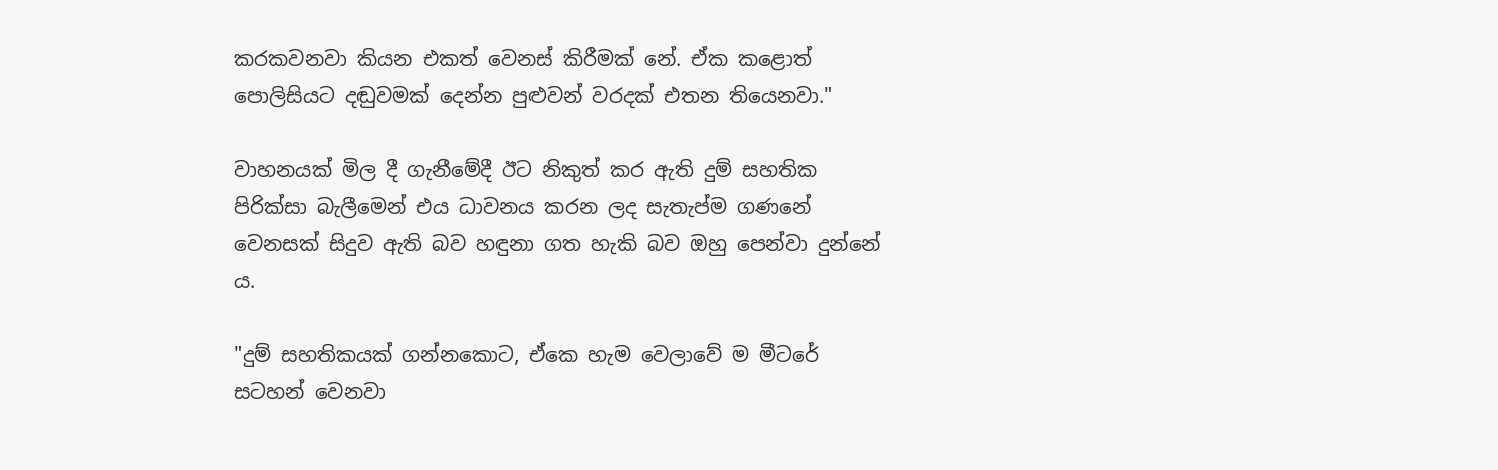කරකවනවා කියන එකත් වෙනස් කිරීමක් නේ. ඒක කළොත් පොලිසියට දඬුවමක් දෙන්න පුළුවන් වරදක් එතන තියෙනවා."

වාහනයක් මිල දී ගැනීමේදී ඊට නිකුත් කර ඇති දුම් සහතික පිරික්සා බැලීමෙන් එය ධාවනය කරන ලද සැතැප්ම ගණනේ වෙනසක් සිදුව ඇති බව හඳුනා ගත හැකි බව ඔහු පෙන්වා දුන්නේ ය.

"දුම් සහතිකයක් ගන්නකොට, ඒකෙ හැම වෙලාවේ ම මීටරේ සටහන් වෙනවා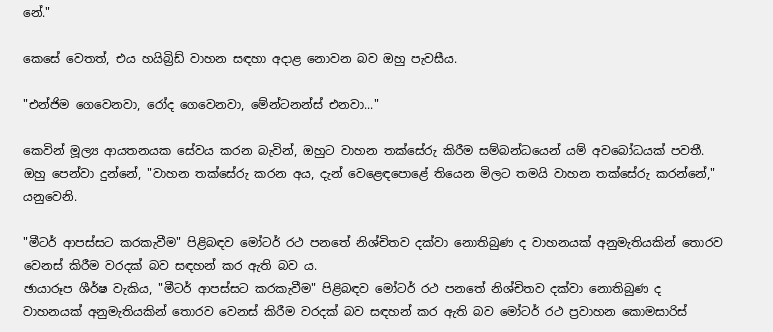නේ."

කෙසේ වෙතත්, එය හයිබ්‍රිඩ් වාහන සඳහා අදාළ නොවන බව ඔහු පැවසීය.

"එන්ජිම ගෙවෙනවා, රෝද ගෙවෙනවා, මේන්ටනන්ස් එනවා..."

කෙවින් මූල්‍ය ආයතනයක සේවය කරන බැවින්, ඔහුට වාහන තක්සේරු කිරීම සම්බන්ධයෙන් යම් අවබෝධයක් පවතී. ඔහු පෙන්වා දුන්නේ, "වාහන තක්සේරු කරන අය, දැන් වෙළෙඳපොළේ තියෙන මිලට තමයි වාහන තක්සේරු කරන්නේ," යනුවෙනි.

"මීටර් ආපස්සට කරකැවීම" පිළිබඳව මෝටර් රථ පනතේ නිශ්චිතව දක්වා නොතිබුණ ද වාහනයක් අනුමැතියකින් තොරව වෙනස් කිරීම වරදක් බව සඳහන් කර ඇති බව ය.
ඡායාරූප ශීර්ෂ වැකිය, "මීටර් ආපස්සට කරකැවීම" පිළිබඳව මෝටර් රථ පනතේ නිශ්චිතව දක්වා නොතිබුණ ද වාහනයක් අනුමැතියකින් තොරව වෙනස් කිරීම වරදක් බව සඳහන් කර ඇති බව මෝටර් රථ ප්‍රවාහන කොමසාරිස්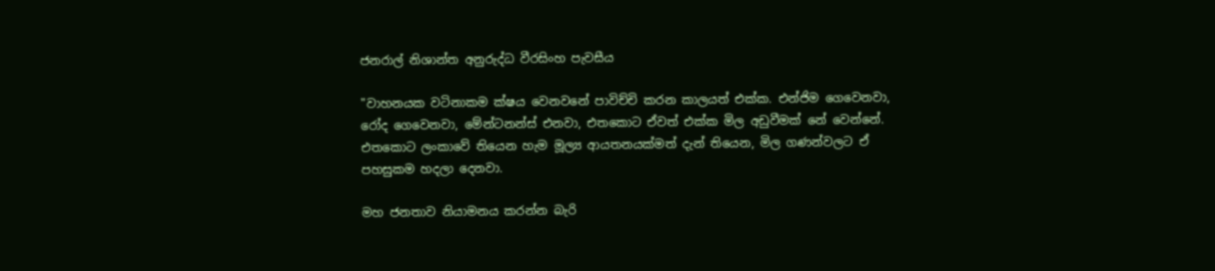ජනරාල් නිශාන්ත අනුරුද්ධ වීරසිංහ පැවසීය

"වාහනයක වටිනාකම ක්ෂය වෙනවනේ පාවිච්චි කරන කාලයත් එක්ක. එන්ජිම ගෙවෙනවා, රෝද ගෙවෙනවා, මේන්ටනන්ස් එනවා, එතකොට ඒවත් එක්ක මිල අඩුවීමක් නේ වෙන්නේ. එතකොට ලංකාවේ තියෙන හැම මූල්‍ය ආයතනයක්මත් දැන් තියෙන, මිල ගණන්වලට ඒ පහසුකම හදලා දෙනවා.

මහ ජනතාව නියාමනය කරන්න බැරි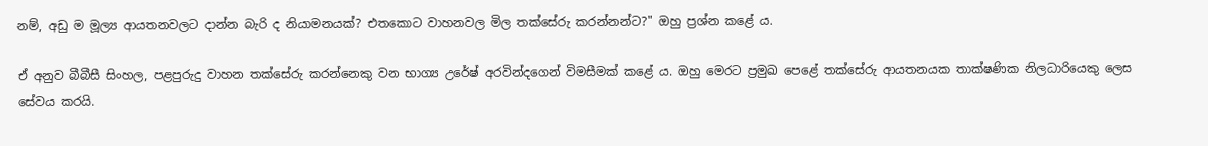නම්, අඩු ම මූල්‍ය ආයතනවලට දාන්න බැරි ද නියාමනයක්? එතකොට වාහනවල මිල තක්සේරු කරන්නන්ට?" ඔහු ප්‍රශ්න කළේ ය.

ඒ අනුව බීබීසී සිංහල, පළපුරුදු වාහන තක්සේරු කරන්නෙකු වන භාග්‍ය උරේෂ් අරවින්දගෙන් විමසීමක් කළේ ය. ඔහු මෙරට ප්‍රමුඛ පෙළේ තක්සේරු ආයතනයක තාක්ෂණික නිලධාරියෙකු ලෙස සේවය කරයි.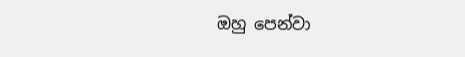ඔහු පෙන්වා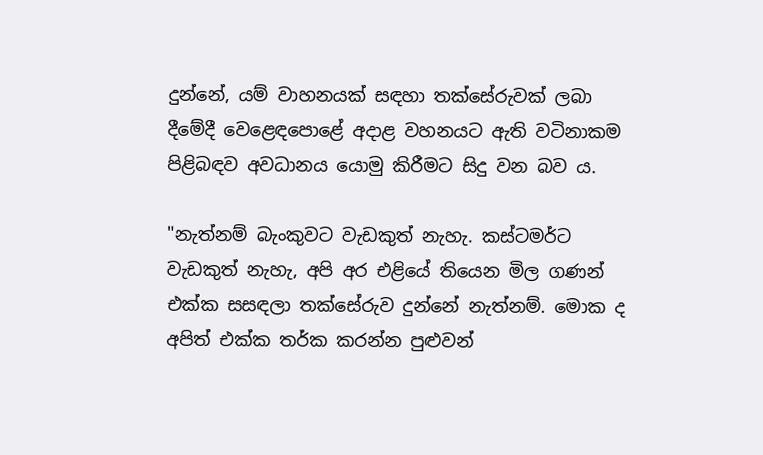දුන්නේ, යම් වාහනයක් සඳහා තක්සේරුවක් ලබා දීමේදී වෙළෙඳපොළේ අදාළ වහනයට ඇති වටිනාකම පිළිබඳව අවධානය යොමු කිරීමට සිදු වන බව ය.

"නැත්නම් බැංකුවට වැඩකුත් නැහැ. කස්ටමර්ට වැඩකුත් නැහැ, අපි අර එළියේ තියෙන මිල ගණන් එක්ක සසඳලා තක්සේරුව දුන්නේ නැත්නම්. මොක ද අපිත් එක්ක තර්ක කරන්න පුළුවන්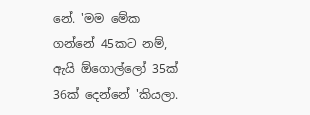නේ. 'මම මේක ගන්නේ 45කට නම්, ඇයි ඕගොල්ලෝ 35ක් 36ක් දෙන්නේ 'කියලා.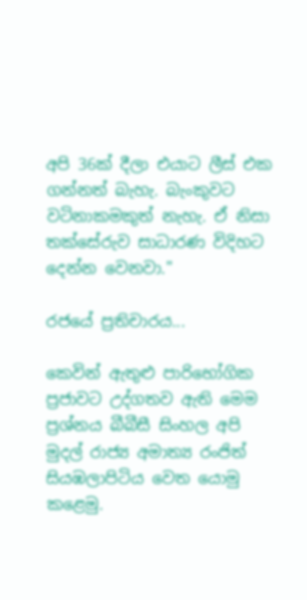අපි 36ක් දීලා එයාට ලීස් එක ගන්නත් බැහැ. බැංකුවට වටිනාකමකුත් නැහැ. ඒ නිසා තක්සේරුව සාධාරණ විදිහට දෙන්න වෙනවා."

රජයේ ප්‍රතිචාරය...

කෙවින් ඇතුළු පාරිභෝගික ප්‍රජාවට උද්ගතව ඇති මෙම ප්‍රශ්නය බීබීසී සිංහල අපි මුදල් රාජ්‍ය අමාත්‍ය රංජිත් සියඹලාපිටිය වෙත යොමු කළෙමු.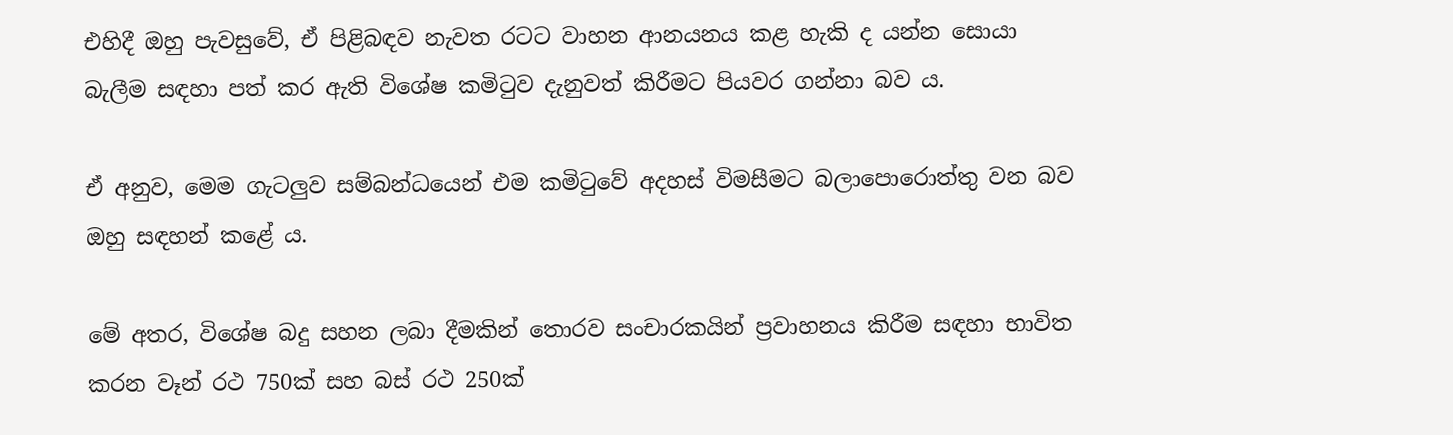එහිදී ඔහු පැවසුවේ, ඒ පිළිබඳව නැවත රටට වාහන ආනයනය කළ හැකි ද යන්න සොයා බැලීම සඳහා පත් කර ඇති විශේෂ කමිටුව දැනුවත් කිරීමට පියවර ගන්නා බව ය.

ඒ අනුව, මෙම ගැටලුව සම්බන්ධයෙන් එම කමිටුවේ අදහස් විමසීමට බලාපොරොත්තු වන බව ඔහු සඳහන් කළේ ය.

මේ අතර, විශේෂ බදු සහන ලබා දීමකින් තොරව සංචාරකයින් ප්‍රවාහනය කිරීම සඳහා භාවිත කරන වෑන් රථ 750ක් සහ බස් රථ 250ක්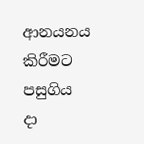ආනයනය කිරීමට පසුගිය දා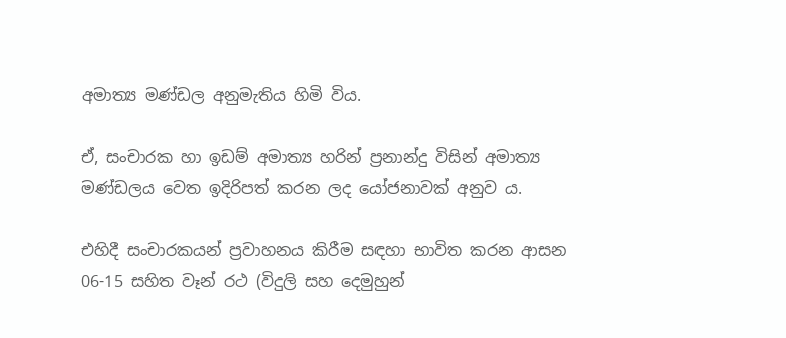අමාත්‍ය මණ්ඩල අනුමැතිය හිමි විය.

ඒ, සංචාරක හා ඉඩම් අමාත්‍ය හරින් ප්‍රනාන්දු විසින් අමාත්‍ය මණ්ඩලය වෙත ඉදිරිපත් කරන ලද යෝජනාවක් අනුව ය.

එහිදී සංචාරකයන් ප්‍රවාහනය කිරීම සඳහා භාවිත කරන ආසන 06-15 සහිත වෑන් රථ (විදුලි සහ දෙමුහුන්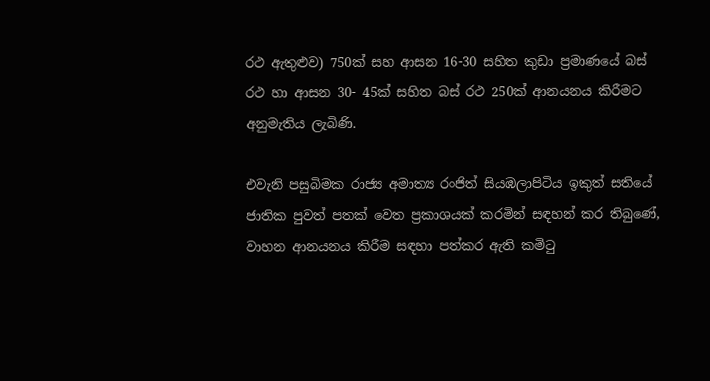රථ ඇතුළුව) 750ක් සහ ආසන 16-30 සහිත කුඩා ප්‍රමාණයේ බස් රථ හා ආසන 30- 45ක් සහිත බස් රථ 250ක් ආනයනය කිරීමට අනුමැතිය ලැබිණි.

එවැනි පසුබිමක රාජ්‍ය අමාත්‍ය රංජිත් සියඹලාපිටිය ඉකුත් සතියේ ජාතික පුවත් පතක් වෙත ප්‍රකාශයක් කරමින් සඳහන් කර තිබුණේ, වාහන ආනයනය කිරීම සඳහා පත්කර ඇති කමිටු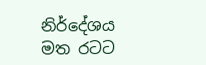නිර්දේශය මත රටට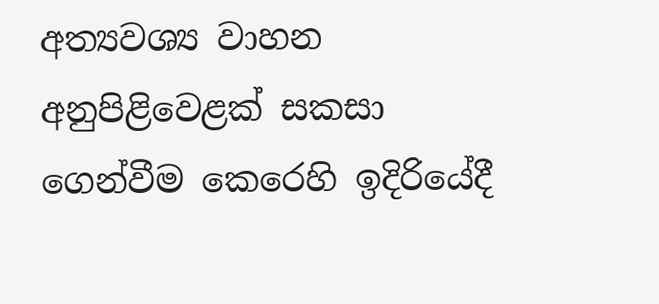අත්‍යවශ්‍ය වාහන අනුපිළිවෙළක් සකසා ගෙන්වීම කෙරෙහි ඉදිරියේදී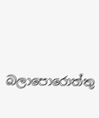බලාපොරොත්තු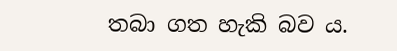තබා ගත හැකි බව ය.